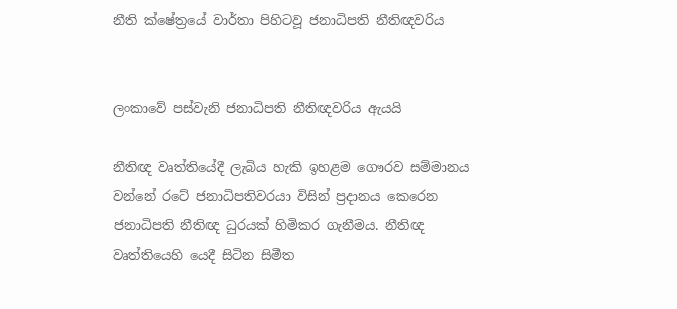නීති ක්ෂේත්‍රයේ වාර්තා පිහිටවූ ජනාධිපති නීතිඥවරිය


ලංකාවේ පස්වැනි ජනාධිපති නීතිඥවරිය ඇයයි

නීතිඥ වෘත්තියේදී ලැබිය හැකි ඉහළම ගෞරව සම්මානය වන්නේ රටේ ජනාධිපතිවරයා විසින් ප්‍රදානය කෙරෙන ජනාධිපති නීතිඥ ධුරයක් හිමිකර ගැනීමය. නීතිඥ වෘත්තියෙහි යෙදී සිටින සිමීත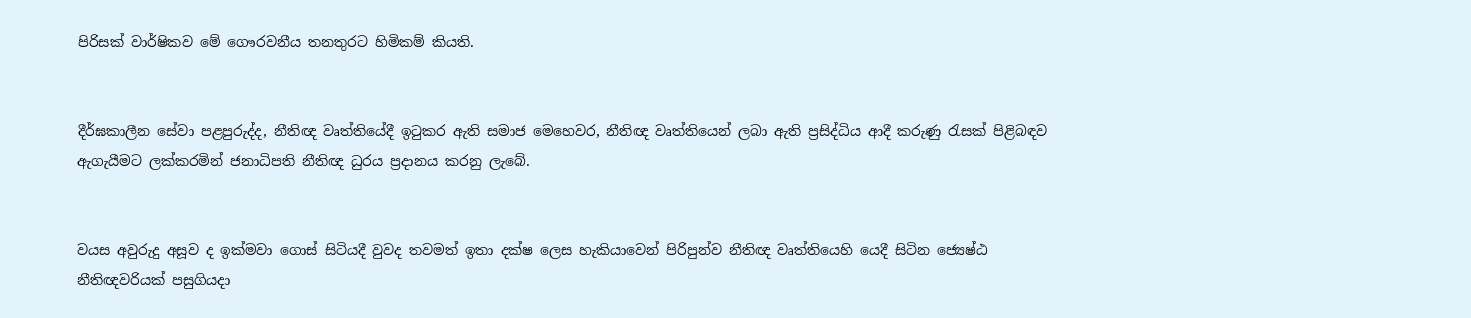පිරිසක් වාර්ෂිකව මේ ගෞරවනීය තනතුරට හිමිකම් කියති.


දීර්ඝකාලීන සේවා පළපුරුද්ද, නීතිඥ වෘත්තියේදී ඉටුකර ඇති සමාජ මෙහෙවර, නීතිඥ වෘත්තියෙන් ලබා ඇති ප්‍රසිද්ධිය ආදී කරුණු රැසක් පිළිබඳව ඇගැයීමට ලක්කරමින් ජනාධිපති නීතිඥ ධුරය ප්‍රදානය කරනු ලැබේ.


වයස අවුරුදු අසූව ද ඉක්මවා ගොස් සිටියදී වුවද තවමත් ඉතා දක්ෂ ලෙස හැකියාවෙන් පිරිපුන්ව නීතිඥ වෘත්තියෙහි යෙදී සිටින ජ්‍යෙෂ්ඨ නීතිඥවරියක් පසුගියදා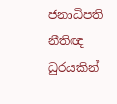ජනාධිපති නීතිඥ ධුරයකින්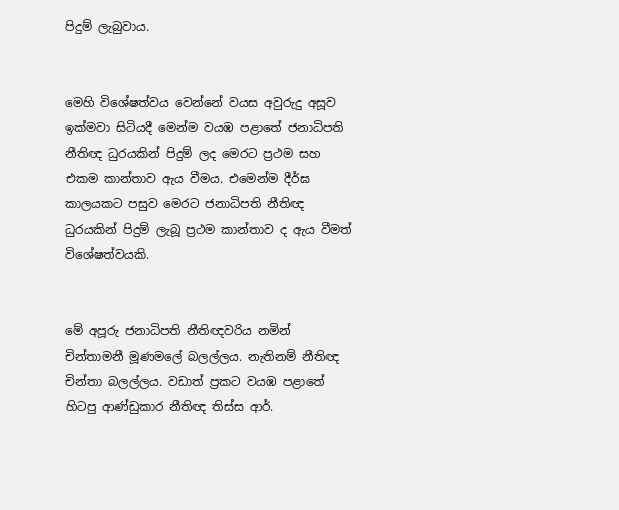පිදුම් ලැබුවාය.


මෙහි විශේෂත්වය වෙන්නේ වයස අවුරුදු අසූව ඉක්මවා සිටියදී මෙන්ම වයඹ පළාතේ ජනාධිපති නීතිඥ ධුරයකින් පිදුම් ලද මෙරට ප්‍රථම සහ එකම කාන්තාව ඇය වීමය. එමෙන්ම දීර්ඝ කාලයකට පසුව මෙරට ජනාධිපති නීතිඥ ධුරයකින් පිදුම් ලැබූ ප්‍රථම කාන්තාව ද ඇය වීමත් විශේෂත්වයකි.


මේ අපූරු ජනාධිපති නීතිඥවරිය නමින් චින්තාමනී මූණමලේ බලල්ලය. නැතිනම් නීතිඥ චින්තා බලල්ලය. වඩාත් ප්‍රකට වයඹ පළාතේ හිටපු ආණ්ඩුකාර නීතිඥ තිස්ස ආර්.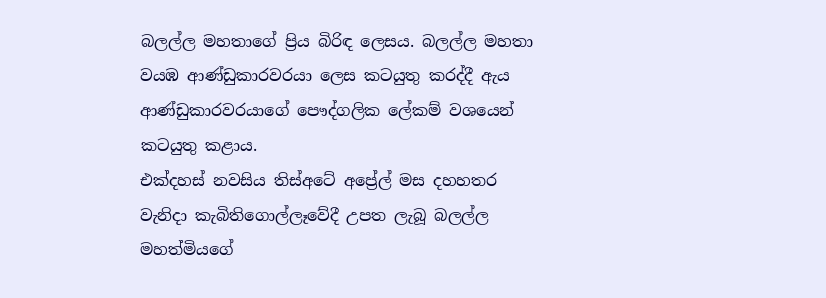බලල්ල මහතාගේ ප්‍රිය බිරිඳ ලෙසය. බලල්ල මහතා වයඹ ආණ්ඩුකාරවරයා ලෙස කටයුතු කරද්දී ඇය ආණ්ඩුකාරවරයාගේ පෞද්ගලික ලේකම් වශයෙන් කටයුතු කළාය.
එක්දහස් නවසිය තිස්අටේ අප්‍රේල් මස දහහතර වැනිදා කැබිතිගොල්ලෑවේදී උපත ලැබූ බලල්ල මහත්මියගේ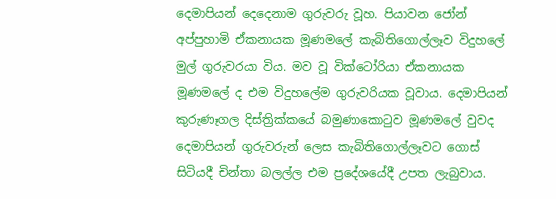දෙමාපියන් දෙදෙනාම ගුරුවරු වූහ. පියාවන ජෝන් අප්පුහාමි ඒකනායක මූණමලේ කැබිතිගොල්ලෑව විදුහලේ මුල් ගුරුවරයා විය. මව වූ වික්ටෝරියා ඒකනායක මූණමලේ ද එම විදුහලේම ගුරුවරියක වූවාය. දෙමාපියන් කුරුණෑගල දිස්ත්‍රික්කයේ බමුණාකොටුව මූණමලේ වුවද දෙමාපියන් ගුරුවරුන් ලෙස කැබිතිගොල්ලෑවට ගොස් සිටියදී චින්තා බලල්ල එම ප්‍රදේශයේදී උපත ලැබුවාය.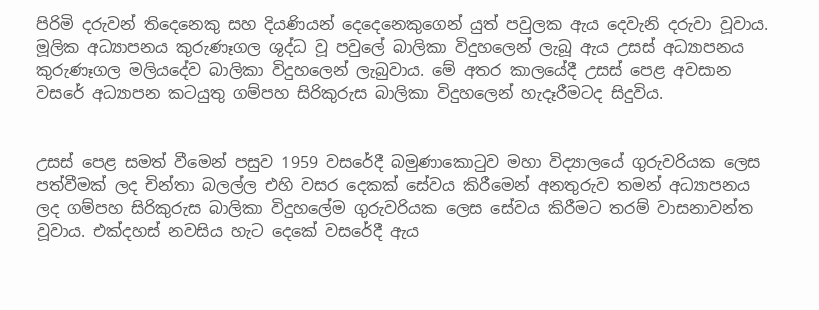පිරිමි දරුවන් තිදෙනෙකු සහ දියණියන් දෙදෙනෙකුගෙන් යුත් පවුලක ඇය දෙවැනි දරුවා වූවාය. මූලික අධ්‍යාපනය කුරුණෑගල ශුද්ධ වූ පවුලේ බාලිකා විදුහලෙන් ලැබූ ඇය උසස් අධ්‍යාපනය කුරුණෑගල මලියදේව බාලිකා විදුහලෙන් ලැබුවාය. මේ අතර කාලයේදී උසස් පෙළ අවසාන වසරේ අධ්‍යාපන කටයුතු ගම්පහ සිරිකුරුස බාලිකා විදුහලෙන් හැදෑරීමටද සිදුවිය.


උසස් පෙළ සමත් වීමෙන් පසුව 1959 වසරේදී බමුණාකොටුව මහා විද්‍යාලයේ ගුරුවරියක ලෙස පත්වීමක් ලද චින්තා බලල්ල එහි වසර දෙකක් සේවය කිරීමෙන් අනතුරුව තමන් අධ්‍යාපනය ලද ගම්පහ සිරිකුරුස බාලිකා විදුහලේම ගුරුවරියක ලෙස සේවය කිරීමට තරම් වාසනාවන්ත වූවාය. එක්දහස් නවසිය හැට දෙකේ වසරේදී ඇය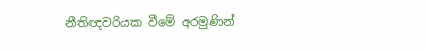නීතිඥවරියක වීමේ අරමුණින්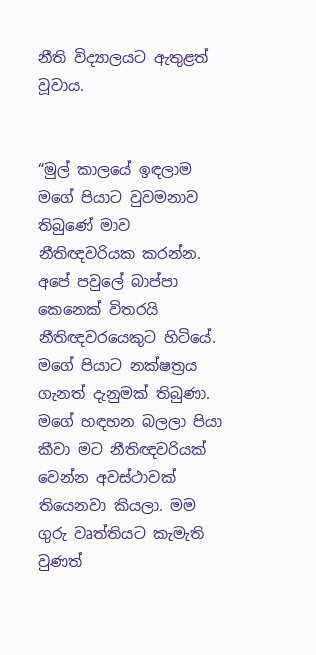නීති විද්‍යාලයට ඇතුළත් වූවාය.


“මුල් කාලයේ ඉඳලාම මගේ පියාට වුවමනාව තිබුණේ මාව නීතිඥවරියක කරන්න. අපේ පවුලේ බාප්පා කෙනෙක් විතරයි නීතිඥවරයෙකුට හිටියේ. මගේ පියාට නක්ෂත්‍රය ගැනත් දැනුමක් තිබුණා. මගේ හඳහන බලලා පියා කීවා මට නීතිඥවරියක් වෙන්න අවස්ථාවක් තියෙනවා කියලා. මම ගුරු වෘත්තියට කැමැති වුණත්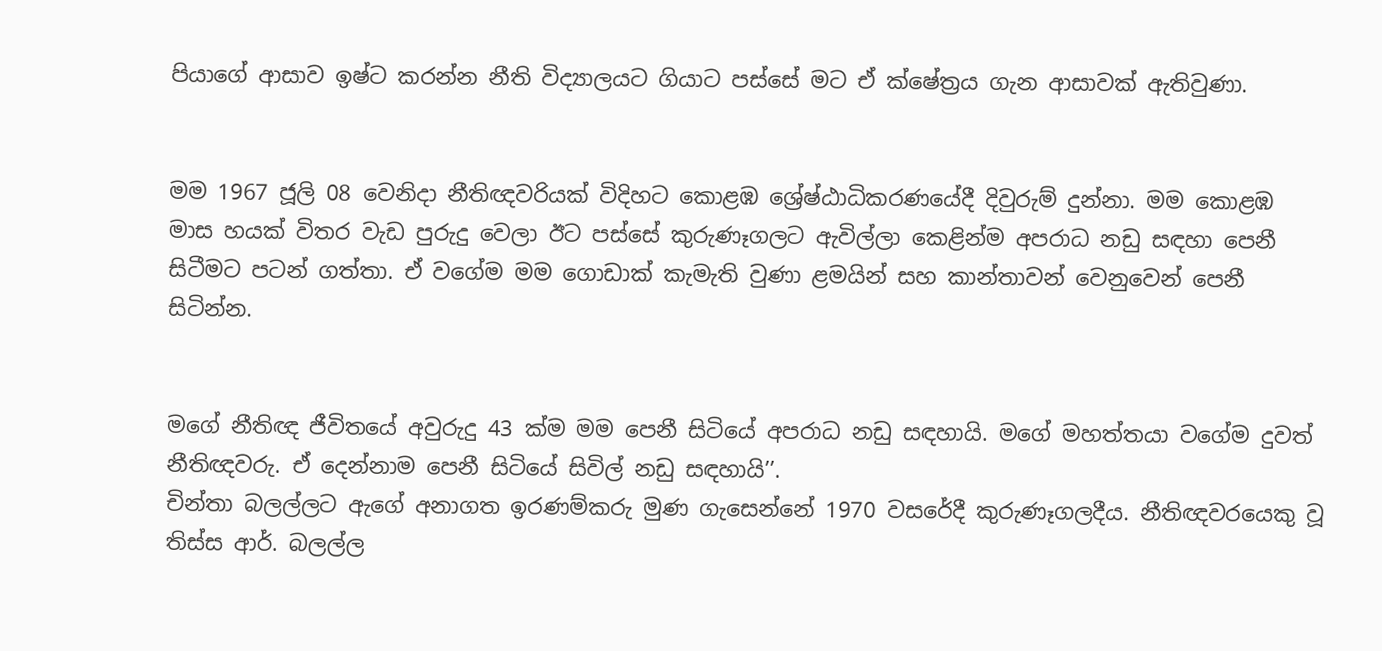පියාගේ ආසාව ඉෂ්ට කරන්න නීති විද්‍යාලයට ගියාට පස්සේ මට ඒ ක්ෂේත්‍රය ගැන ආසාවක් ඇතිවුණා.


මම 1967 ජූලි 08 වෙනිදා නීතිඥවරියක් විදිහට කොළඹ ශ්‍රේෂ්ඨාධිකරණයේදී දිවුරුම් දුන්නා. මම කොළඹ මාස හයක් විතර වැඩ පුරුදු වෙලා ඊට පස්සේ කුරුණෑගලට ඇවිල්ලා කෙළින්ම අපරාධ නඩු සඳහා පෙනී සිටීමට පටන් ගත්තා. ඒ වගේම මම ගොඩාක් කැමැති වුණා ළමයින් සහ කාන්තාවන් වෙනුවෙන් පෙනී සිටින්න.


මගේ නීතිඥ ජීවිතයේ අවුරුදු 43 ක්ම මම පෙනී සිටියේ අපරාධ නඩු සඳහායි. මගේ මහත්තයා වගේම දුවත් නීතිඥවරු. ඒ දෙන්නාම පෙනී සිටියේ සිවිල් නඩු සඳහායි’’.
චින්තා බලල්ලට ඇගේ අනාගත ඉරණම්කරු මුණ ගැසෙන්නේ 1970 වසරේදී කුරුණෑගලදීය. නීතිඥවරයෙකු වූ තිස්ස ආර්. බලල්ල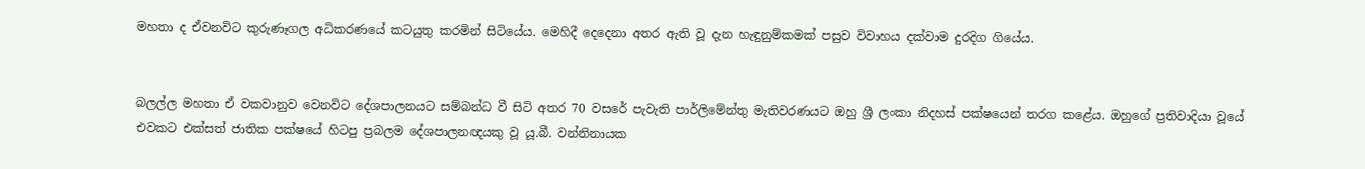මහතා ද ඒවනවිට කුරුණෑගල අධිකරණයේ කටයුතු කරමින් සිටියේය. මෙහිදී දෙදෙනා අතර ඇති වූ දැන හැඳුනුම්කමක් පසුව විවාහය දක්වාම දුරදිග ගියේය.


බලල්ල මහතා ඒ වකවානුව වෙනවිට දේශපාලනයට සම්බන්ධ වී සිටි අතර 70 වසරේ පැවැති පාර්ලිමේන්තු මැතිවරණයට ඔහු ශ්‍රී ලංකා නිදහස් පක්ෂයෙන් තරග කළේය. ඔහුගේ ප්‍රතිවාදියා වූයේ එවකට එක්සත් ජාතික පක්ෂයේ හිටපු ප්‍රබලම දේශපාලනඥයකු වූ යූ.බී. වන්නිනායක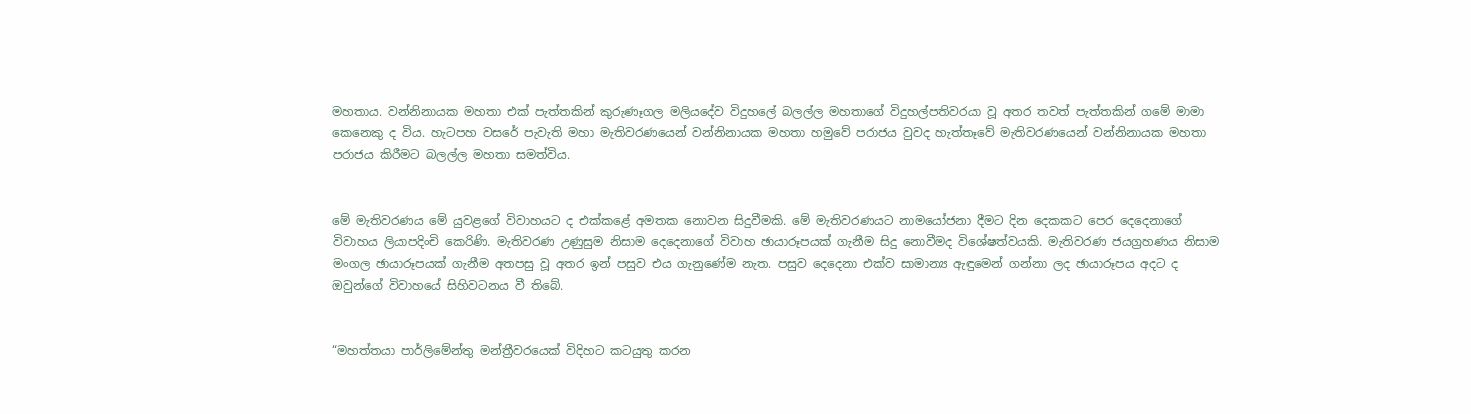මහතාය. වන්නිනායක මහතා එක් පැත්තකින් කුරුණෑගල මලියදේව විදුහලේ බලල්ල මහතාගේ විදුහල්පතිවරයා වූ අතර තවත් පැත්තකින් ගමේ මාමා කෙනෙකු ද විය. හැටපහ වසරේ පැවැති මහා මැතිවරණයෙන් වන්නිනායක මහතා හමුවේ පරාජය වුවද හැත්තෑවේ මැතිවරණයෙන් වන්නිනායක මහතා පරාජය කිරීමට බලල්ල මහතා සමත්විය.


මේ මැතිවරණය මේ යුවළගේ විවාහයට ද එක්කළේ අමතක නොවන සිදුවීමකි. මේ මැතිවරණයට නාමයෝජනා දීමට දින දෙකකට පෙර දෙදෙනාගේ විවාහය ලියාපදිංචි කෙරිණි. මැතිවරණ උණුසුම නිසාම දෙදෙනාගේ විවාහ ඡායාරූපයක් ගැනීම සිදු නොවීමද විශේෂත්වයකි. මැතිවරණ ජයග්‍රහණය නිසාම මංගල ඡායාරූපයක් ගැනීම අතපසු වූ අතර ඉන් පසුව එය ගැනුණේම නැත. පසුව දෙදෙනා එක්ව සාමාන්‍ය ඇඳුමෙන් ගන්නා ලද ඡායාරූපය අදට ද ඔවුන්ගේ විවාහයේ සිහිවටනය වී තිබේ.


“මහත්තයා පාර්ලිමේන්තු මන්ත්‍රීවරයෙක් විදිහට කටයුතු කරන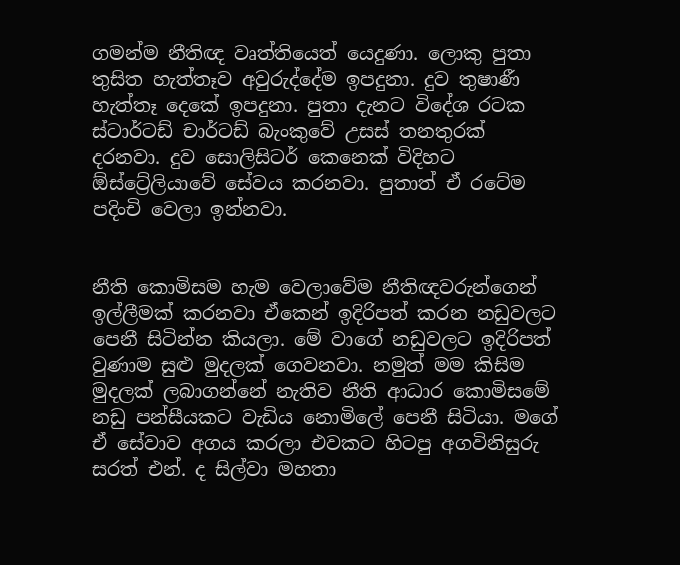ගමන්ම නීතිඥ වෘත්තියෙත් යෙදුණා. ලොකු පුතා තුසිත හැත්තෑව අවුරුද්දේම ඉපදුනා. දුව තුෂාණී හැත්තෑ දෙකේ ඉපදුනා. පුතා දැනට විදේශ රටක ස්ටාර්ටඩ් චාර්ටඩ් බැංකුවේ උසස් තනතුරක් දරනවා. දුව සොලිසිටර් කෙනෙක් විදිහට ඕස්ට්‍රේලියාවේ සේවය කරනවා. පුතාත් ඒ රටේම පදිංචි වෙලා ඉන්නවා.


නීති කොමිසම හැම වෙලාවේම නීතිඥවරුන්ගෙන් ඉල්ලීමක් කරනවා ඒකෙන් ඉදිරිපත් කරන නඩුවලට පෙනී සිටින්න කියලා. මේ වාගේ නඩුවලට ඉදිරිපත් වුණාම සුළු මුදලක් ගෙවනවා. නමුත් මම කිසිම මුදලක් ලබාගන්නේ නැතිව නීති ආධාර කොමිසමේ නඩු පන්සීයකට වැඩිය නොමිලේ පෙනී සිටියා. මගේ ඒ සේවාව අගය කරලා එවකට හිටපු අගවිනිසුරු සරත් එන්. ද සිල්වා මහතා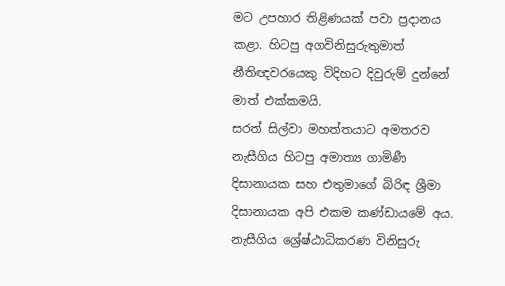මට උපහාර තිළිණයක් පවා ප්‍රදානය කළා. හිටපු අගවිනිසුරුතුමාත් නීතිඥවරයෙකු විදිහට දිවුරුම් දුන්නේ මාත් එක්කමයි.
සරත් සිල්වා මහත්තයාට අමතරව නැසීගිය හිටපු අමාත්‍ය ගාමිණී දිසානායක සහ එතුමාගේ බිරිඳ ශ්‍රීමා දිසානායක අපි එකම කණ්ඩායමේ අය. නැසීගිය ශ්‍රේෂ්ඨාධිකරණ විනිසුරු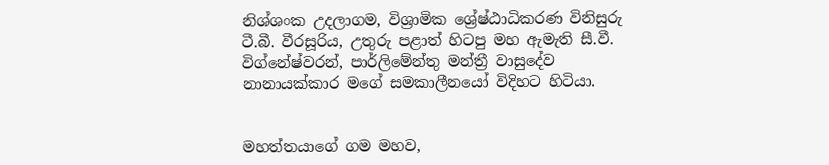නිශ්ශංක උදලාගම, විශ්‍රාමික ශ්‍රේෂ්ඨාධිකරණ විනිසුරු ටී.බී. වීරසූරිය, උතුරු පළාත් හිටපු මහ ඇමැති සී.වී. විග්නේෂ්වරන්, පාර්ලිමේන්තු මන්ත්‍රී වාසුදේව නානායක්කාර මගේ සමකාලීනයෝ විදිහට හිටියා.


මහත්තයාගේ ගම මහව,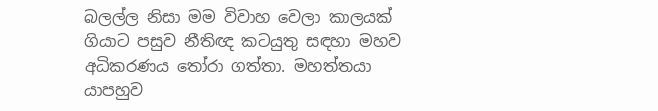බලල්ල නිසා මම විවාහ වෙලා කාලයක් ගියාට පසුව නීතිඥ කටයුතු සඳහා මහව අධිකරණය තෝරා ගත්තා. මහත්තයා යාපහුව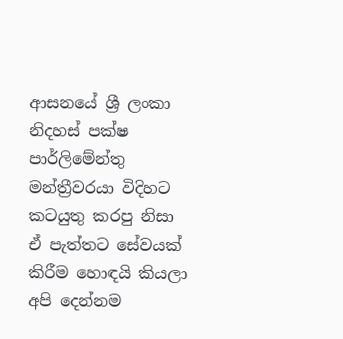ආසනයේ ශ්‍රී ලංකා නිදහස් පක්ෂ පාර්ලිමේන්තු මන්ත්‍රීවරයා විදිහට කටයුතු කරපු නිසා ඒ පැත්තට සේවයක් කිරීම හොඳයි කියලා අපි දෙන්නම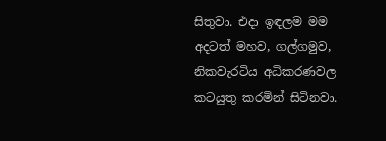සිතුවා. එදා ඉඳලම මම අදටත් මහව, ගල්ගමුව, නිකවැරටිය අධිකරණවල කටයුතු කරමින් සිටිනවා.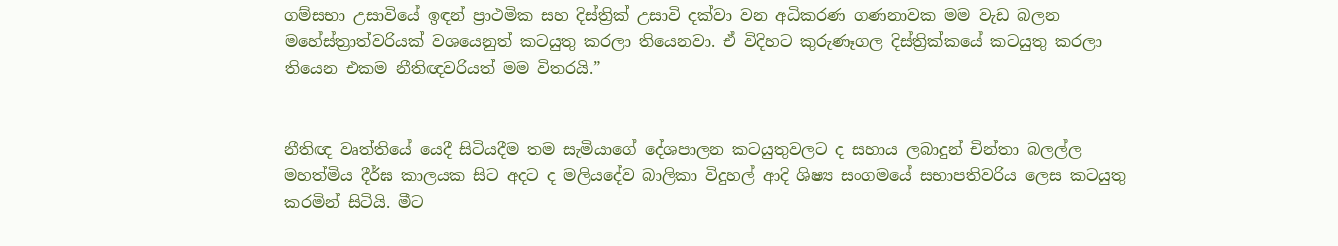ගම්සභා උසාවියේ ඉඳන් ප්‍රාථමික සහ දිස්ත්‍රික් උසාවි දක්වා වන අධිකරණ ගණනාවක මම වැඩ බලන මහේස්ත්‍රාත්වරියක් වශයෙනුත් කටයුතු කරලා තියෙනවා. ඒ විදිහට කුරුණෑගල දිස්ත්‍රික්කයේ කටයුතු කරලා තියෙන එකම නීතිඥවරියත් මම විතරයි.”


නීතිඥ වෘත්තියේ යෙදී සිටියදීම තම සැමියාගේ දේශපාලන කටයුතුවලට ද සහාය ලබාදුන් චින්තා බලල්ල මහත්මිය දීර්ඝ කාලයක සිට අදට ද මලියදේව බාලිකා විදුහල් ආදි ශිෂ්‍ය සංගමයේ සභාපතිවරිය ලෙස කටයුතු කරමින් සිටියි. මීට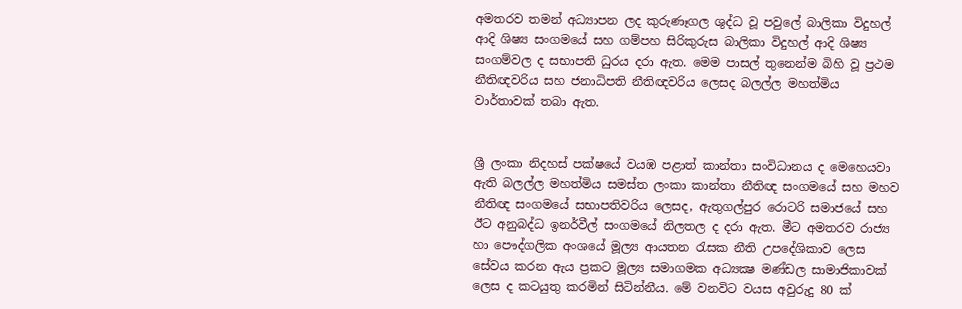අමතරව තමන් අධ්‍යාපන ලද කුරුණෑගල ශුද්ධ වූ පවුලේ බාලිකා විදුහල් ආදි ශිෂ්‍ය සංගමයේ සහ ගම්පහ සිරිකුරුස බාලිකා විදුහල් ආදි ශිෂ්‍ය සංගම්වල ද සභාපති ධුරය දරා ඇත. මෙම පාසල් තුනෙන්ම බිහි වූ ප්‍රථම නීතිඥවරිය සහ ජනාධිපති නීතිඥවරිය ලෙසද බලල්ල මහත්මිය වාර්තාවක් තබා ඇත.


ශ්‍රී ලංකා නිදහස් පක්ෂයේ වයඹ පළාත් කාන්තා සංවිධානය ද මෙහෙයවා ඇති බලල්ල මහත්මිය සමස්ත ලංකා කාන්තා නීතිඥ සංගමයේ සහ මහව නීතිඥ සංගමයේ සභාපතිවරිය ලෙසද, ඇතුගල්පුර රොටරි සමාජයේ සහ ඊට අනුබද්ධ ඉනර්වීල් සංගමයේ නිලතල ද දරා ඇත. මීට අමතරව රාජ්‍ය හා පෞද්ගලික අංශයේ මූල්‍ය ආයතන රැසක නීති උපදේශිකාව ලෙස සේවය කරන ඇය ප්‍රකට මූල්‍ය සමාගමක අධ්‍යක්‍ෂ මණ්ඩල සාමාජිකාවක් ලෙස ද කටයුතු කරමින් සිටින්නීය. මේ වනවිට වයස අවුරුදු 80 ක්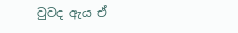වුවද ඇය ඒ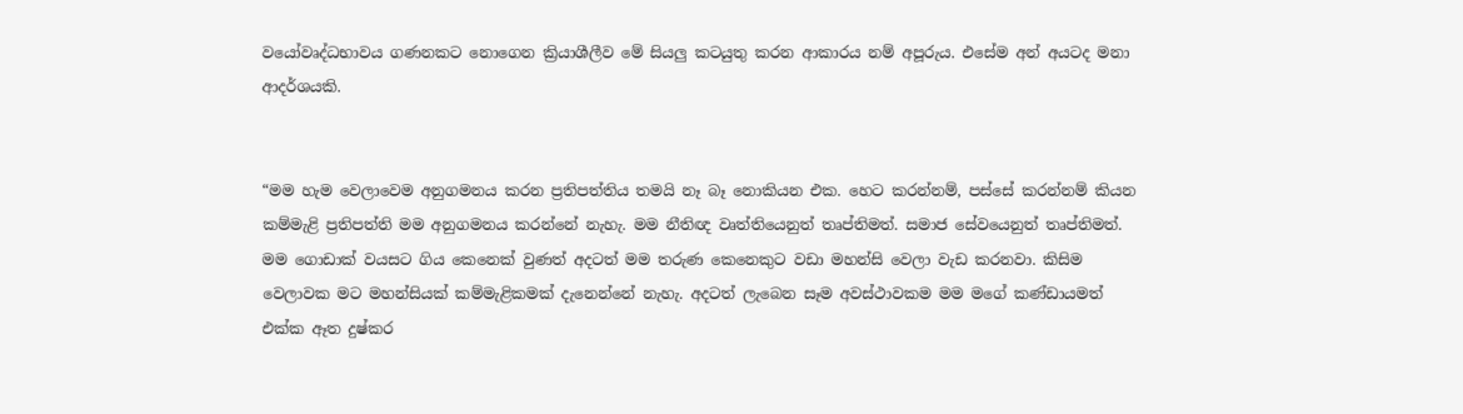වයෝවෘද්ධභාවය ගණනකට නොගෙන ක්‍රියාශීලීව මේ සියලු කටයුතු කරන ආකාරය නම් අපූරුය. එසේම අන් අයටද මනා ආදර්ශයකි.


“මම හැම වෙලාවෙම අනුගමනය කරන ප්‍රතිපත්තිය තමයි නෑ බෑ නොකියන එක. හෙට කරන්නම්, පස්සේ කරන්නම් කියන කම්මැළි ප්‍රතිපත්ති මම අනුගමනය කරන්නේ නැහැ. මම නීතිඥ වෘත්තියෙනුත් තෘප්තිමත්. සමාජ සේවයෙනුත් තෘප්තිමත්. මම ගොඩාක් වයසට ගිය කෙනෙක් වුණත් අදටත් මම තරුණ කෙනෙකුට වඩා මහන්සි වෙලා වැඩ කරනවා. කිසිම වෙලාවක මට මහන්සියක් කම්මැළිකමක් දැනෙන්නේ නැහැ. අදටත් ලැබෙන සෑම අවස්ථාවකම මම මගේ කණ්ඩායමත් එක්ක ඈත දුෂ්කර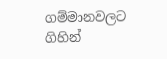ගම්මානවලට ගිහින්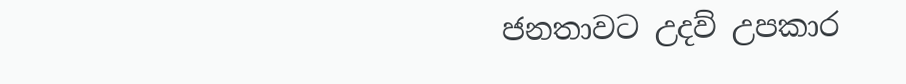ජනතාවට උදව් උපකාර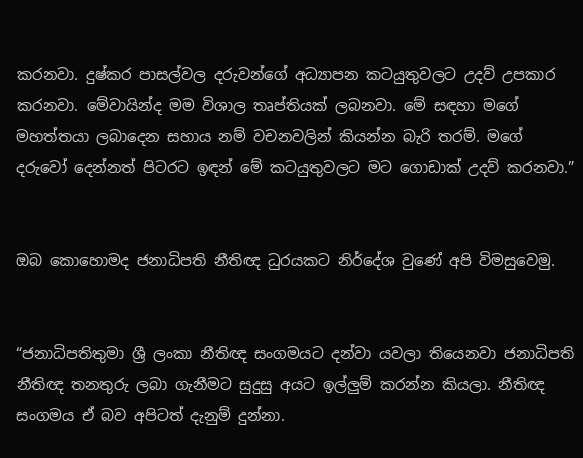කරනවා. දුෂ්කර පාසල්වල දරුවන්ගේ අධ්‍යාපන කටයුතුවලට උදව් උපකාර කරනවා. මේවායින්ද මම විශාල තෘප්තියක් ලබනවා. මේ සඳහා මගේ මහත්තයා ලබාදෙන සහාය නම් වචනවලින් කියන්න බැරි තරම්. මගේ දරුවෝ දෙන්නත් පිටරට ඉඳන් මේ කටයුතුවලට මට ගොඩාක් උදව් කරනවා.”


ඔබ කොහොමද ජනාධිපති නීතිඥ ධුරයකට නිර්දේශ වුණේ අපි විමසුවෙමු.


“ජනාධිපතිතුමා ශ්‍රී ලංකා නීතිඥ සංගමයට දන්වා යවලා තියෙනවා ජනාධිපති නීතිඥ තනතුරු ලබා ගැනීමට සුදුසු අයට ඉල්ලුම් කරන්න කියලා. නීතිඥ සංගමය ඒ බව අපිටත් දැනුම් දුන්නා.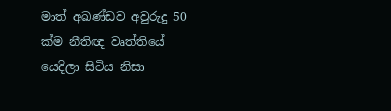මාත් අඛණ්ඩව අවුරුදු 50 ක්ම නීතිඥ වෘත්තියේ යෙදිලා සිටිය නිසා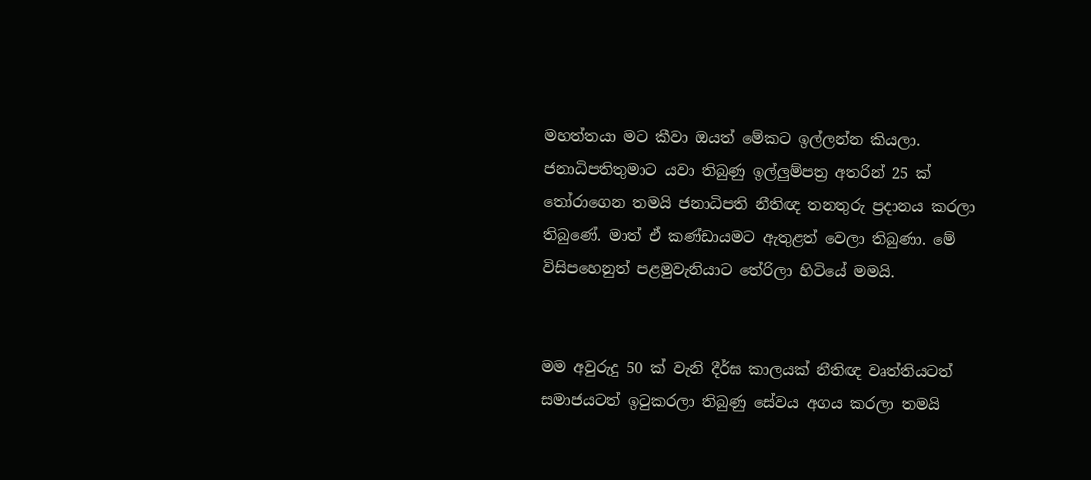මහත්තයා මට කීවා ඔයත් මේකට ඉල්ලන්න කියලා. ජනාධිපතිතුමාට යවා තිබුණු ඉල්ලුම්පත්‍ර අතරින් 25 ක් තෝරාගෙන තමයි ජනාධිපති නීතිඥ තනතුරු ප්‍රදානය කරලා තිබුණේ. මාත් ඒ කණ්ඩායමට ඇතුළත් වෙලා තිබුණා. මේ විසිපහෙනුත් පළමුවැනියාට තේරිලා හිටියේ මමයි.


මම අවුරුදු 50 ක් වැනි දීර්ඝ කාලයක් නීතිඥ වෘත්තියටත් සමාජයටත් ඉටුකරලා තිබුණු සේවය අගය කරලා තමයි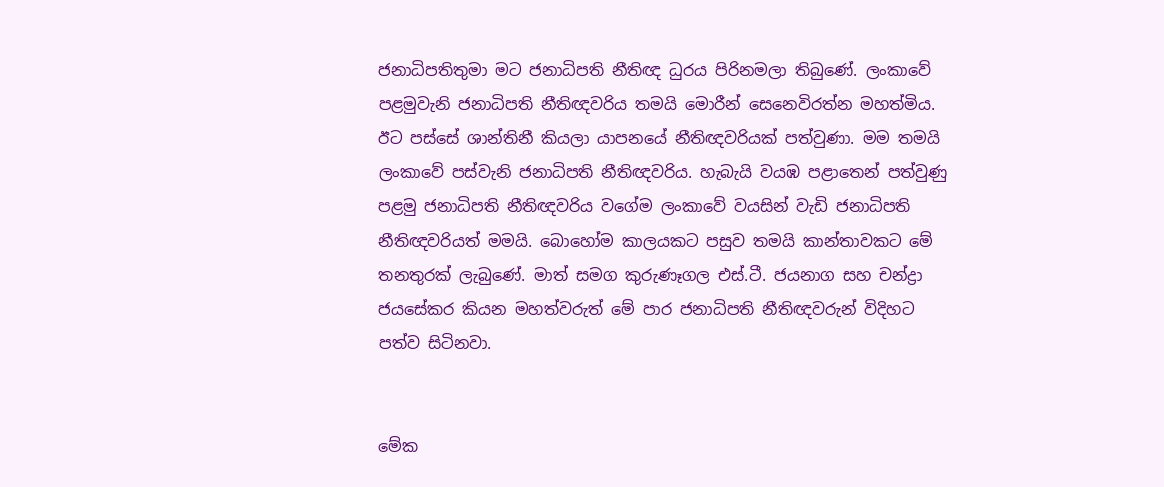ජනාධිපතිතුමා මට ජනාධිපති නීතිඥ ධුරය පිරිනමලා තිබුණේ. ලංකාවේ පළමුවැනි ජනාධිපති නීතිඥවරිය තමයි මොරීන් සෙනෙවිරත්න මහත්මිය. ඊට පස්සේ ශාන්තිනී කියලා යාපනයේ නීතිඥවරියක් පත්වුණා. මම තමයි ලංකාවේ පස්වැනි ජනාධිපති නීතිඥවරිය. හැබැයි වයඹ පළාතෙන් පත්වුණු පළමු ජනාධිපති නීතිඥවරිය වගේම ලංකාවේ වයසින් වැඩි ජනාධිපති නීතිඥවරියත් මමයි. බොහෝම කාලයකට පසුව තමයි කාන්තාවකට මේ තනතුරක් ලැබුණේ. මාත් සමග කුරුණෑගල එස්.ටී. ජයනාග සහ චන්ද්‍රා ජයසේකර කියන මහත්වරුත් මේ පාර ජනාධිපති නීතිඥවරුන් විදිහට පත්ව සිටිනවා.


මේක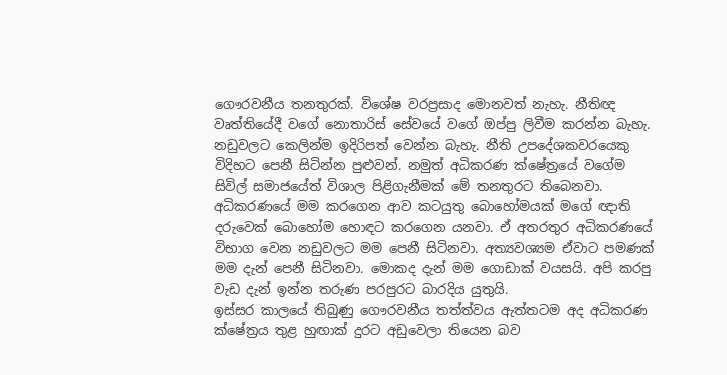ගෞරවනීය තනතුරක්. විශේෂ වරප්‍රසාද මොනවත් නැහැ. නීතිඥ වෘත්තියේදී වගේ නොතාරිස් සේවයේ වගේ ඔප්පු ලිවීම කරන්න බැහැ. නඩුවලට කෙලින්ම ඉදිරිපත් වෙන්න බැහැ. නීති උපදේශකවරයෙකු විදිහට පෙනී සිටින්න පුළුවන්. නමුත් අධිකරණ ක්ෂේත්‍රයේ වගේම සිවිල් සමාජයේත් විශාල පිළිගැනීමක් මේ තනතුරට තිබෙනවා.
අධිකරණයේ මම කරගෙන ආව කටයුතු බොහෝමයක් මගේ ඥාති දරුවෙක් බොහෝම හොඳට කරගෙන යනවා. ඒ අතරතුර අධිකරණයේ විභාග වෙන නඩුවලට මම පෙනී සිටිනවා. අත්‍යවශ්‍යම ඒවාට පමණක් මම දැන් පෙනී සිටිනවා. මොකද දැන් මම ගොඩාක් වයසයි. අපි කරපු වැඩ දැන් ඉන්න තරුණ පරපුරට බාරදිය යුතුයි.
ඉස්සර කාලයේ තිබුණු ගෞරවනීය තත්ත්වය ඇත්තටම අද අධිකරණ ක්ෂේත්‍රය තුළ හුඟාක් දුරට අඩුවෙලා තියෙන බව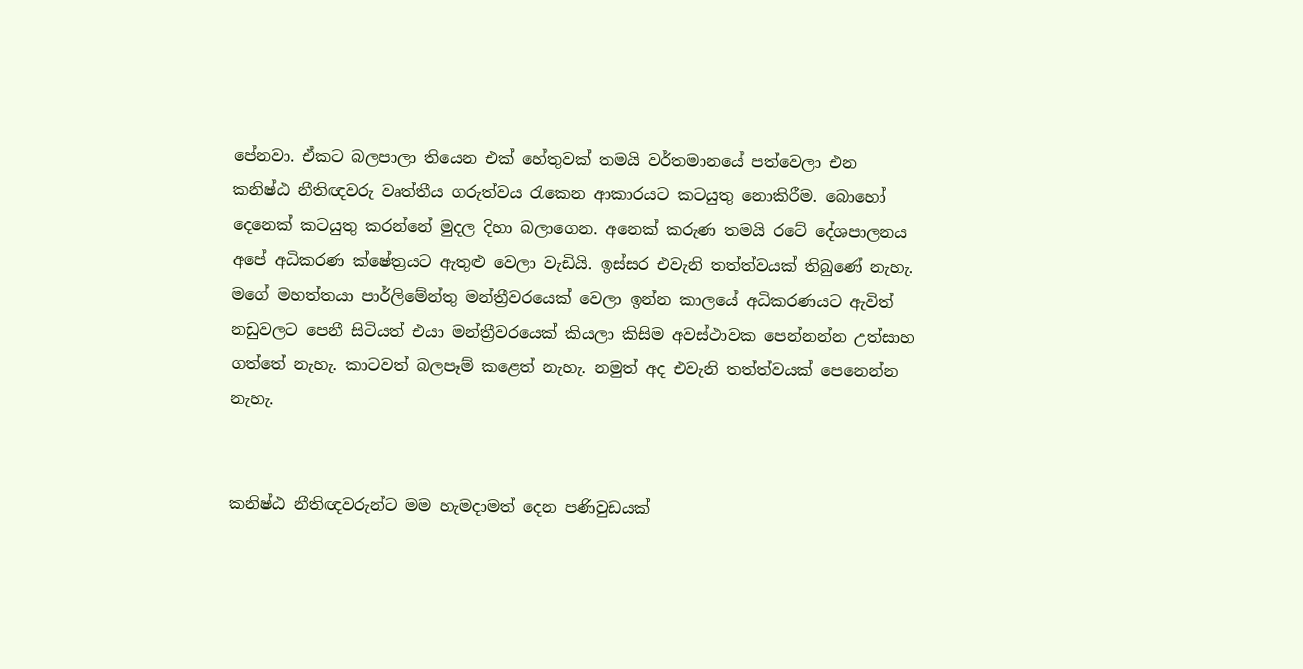පේනවා. ඒකට බලපාලා තියෙන එක් හේතුවක් තමයි වර්තමානයේ පත්වෙලා එන කනිෂ්ඨ නීතිඥවරු වෘත්තීය ගරුත්වය රැකෙන ආකාරයට කටයුතු නොකිරීම. බොහෝ දෙනෙක් කටයුතු කරන්නේ මුදල දිහා බලාගෙන. අනෙක් කරුණ තමයි රටේ දේශපාලනය අපේ අධිකරණ ක්ෂේත්‍රයට ඇතුළු වෙලා වැඩියි. ඉස්සර එවැනි තත්ත්වයක් තිබුණේ නැහැ. මගේ මහත්තයා පාර්ලිමේන්තු මන්ත්‍රීවරයෙක් වෙලා ඉන්න කාලයේ අධිකරණයට ඇවිත් නඩුවලට පෙනී සිටියත් එයා මන්ත්‍රීවරයෙක් කියලා කිසිම අවස්ථාවක පෙන්නන්න උත්සාහ ගත්තේ නැහැ. කාටවත් බලපෑම් කළෙත් නැහැ. නමුත් අද එවැනි තත්ත්වයක් පෙනෙන්න නැහැ.


කනිෂ්ඨ නීතිඥවරුන්ට මම හැමදාමත් දෙන පණිවුඩයක්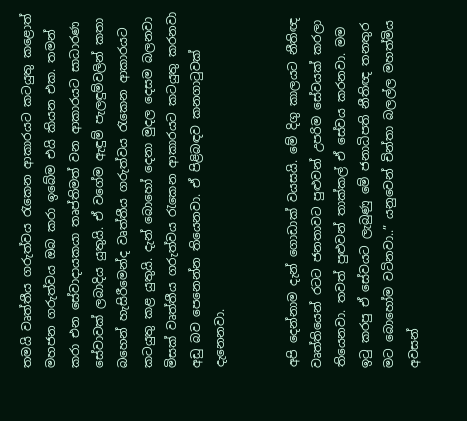තමයි වෘත්තීය ගරුත්වය රැකෙන ආකාරයට කටයුතු කළොත් මහජන ගරුත්වය ඔබ කරා ඉබේම එයි කියන එක. තමන් කරා එන සේවාදායකයා තෘප්තිමත් වන ආකාරයට සාධාරණ සේවාවක් ලබාදිය යුතුයි. ඒ වගේම ඇඳුම් පැලඳුම්වලින් කතා බහෙන් හැසිරීමෙන්ද වෘත්තීය ගරුත්වය රැකෙන ආකාරයට කටයුතු කළ යුතුයි. දැන් බොහෝ දෙනා මුදල දෙසම බලනවා මිසක් වෘත්තීය ගරුත්වය රැකෙන ආකාරයට කටයුතු කරනවා අඩු බව පෙනෙන්න තියෙනවා. ඒ පිළිබඳව කනගාටුවක් දැනෙනවා.


අපි දෙන්නාම දැන් ගොඩාක් වයසයි. මේ දිගු කාලයට නීතිඥ වෘත්තියෙන් රටට ජනතාවට පුළුවන් උපරිම සේවයක් කරලා තියෙනවා. තවත් පුළුවන් තාක්කල් ඒ සේවය කරනවා. මම ඉටු කරපු ඒ සේවයට ලැබුණු මේ ජනාධිපති නීතිඥ තනතුර මට බොහෝම වටිනවා..” යනුවෙන් චින්තා බලල්ල මහත්මිය අවසන්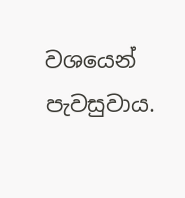වශයෙන් පැවසුවාය.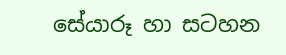සේයාරූ හා සටහන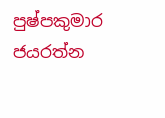පුෂ්පකුමාර ජයරත්න